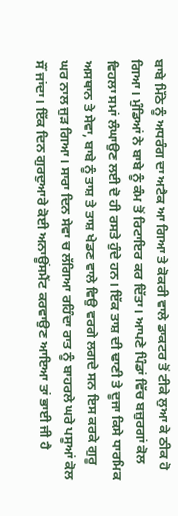ਬਾਬੇ ਮਿੱਠੇ ਨੂੰ ਅਧਰੰਗ ਦਾ ਅਟੈਕ ਆ ਗਿਆ ਤੇ ਕੋਕਰੀ ਵਾਲੇ ਡਾਕਟਰ ਤੋਂ ਟੀਕੇ ਲੁਆ ਕੇ ਠੀਕ ਹੋ ਗਿਆ। ਮੁੰਡਿਆਂ ਨੇ ਬਾਬੇ ਨੂੰ ਕੰਮ ਤੋਂ ਰਿਟਾਇਰ ਕਰ ਦਿੱਤਾ। ਆਪਣੇ ਪਿੰਡਾਂ ਵਿੱਚ ਬਜ਼ੁਰਗਾਂ ਕੋਲ ਵਿਹਲਾ ਸਮਾਂ ਲੰਘਾਉਣ ਲਈ ਦੋ ਹੀ ਰਸਤੇ ਹੁੰਦੇ ਹਨ। ਇੱਕ ਤਾਸ਼ ਦੀ ਢਾਣੀ ਤੇ ਦੂਜਾ ਕਿਸੇ ਧਾਰਮਿਕ ਅਸਥਾਨ ਤੇ ਸੇਵਾ, ਬਾਬੇ ਨੂੰ ਤਾਸ਼ ਤੇ ਤਾਸ਼ ਖੇਡਣ ਵਾਲੇ ਵਿਉ ਵਰਗੇ ਲਗਦੇ ਸਨ ਇਸ ਕਰਕੇ ਗੁਰੂ ਘਰ ਨਾਲ ਜੁੜ ਗਿਆ। ਸਾਰਾ ਦਿਨ ਸੇਵਾ ਚ ਲੱਗਿਆ ਰਹਿੰਦਾ ਰਾਤ ਨੂੰ ਬਾਹਰਲੇ ਘਰੇ ਪਸੂਆਂ ਕੋਲ ਸੌਂ ਜਾਂਦਾ। ਇੱਕ ਦਿਨ ਗੁਰਦੁਆਰੇ ਕੋਈ ਅਨਾਊਂਸਮੈਂਟ ਕਰਵਾਉਣ ਆਇਆ ਤਾਂ ਭਾਈ ਜੀ ਹੈ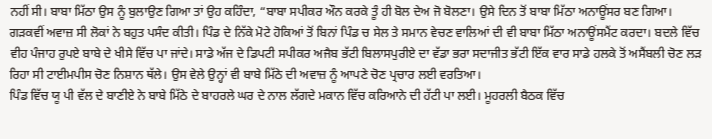ਨਹੀਂ ਸੀ। ਬਾਬਾ ਮਿੱਠਾ ਉਸ ਨੂੰ ਬੁਲਾਉਣ ਗਿਆ ਤਾਂ ਉਹ ਕਹਿੰਦਾ, “ਬਾਬਾ ਸਪੀਕਰ ਔਨ ਕਰਕੇ ਤੂੰ ਹੀ ਬੋਲ ਦੇਅ ਜੋ ਬੋਲਣਾ। ਉਸੇ ਦਿਨ ਤੋਂ ਬਾਬਾ ਮਿੱਠਾ ਅਨਾਊਂਸਰ ਬਣ ਗਿਆ। ਗੜਕਵੀਂ ਅਵਾਜ਼ ਸੀ ਲੋਕਾਂ ਨੇ ਬਹੁਤ ਪਸੰਦ ਕੀਤੀ। ਪਿੰਡ ਦੇ ਨਿੱਕੇ ਮੋਟੇ ਹੋਕਿਆਂ ਤੋਂ ਬਿਨਾਂ ਪਿੰਡ ਚ ਸੇਲ ਤੇ ਸਮਾਨ ਵੇਚਣ ਵਾਲਿਆਂ ਦੀ ਵੀ ਬਾਬਾ ਮਿੱਠਾ ਅਨਾਊਂਸਮੈਂਟ ਕਰਦਾ। ਬਦਲੇ ਵਿੱਚ ਵੀਹ ਪੰਜਾਹ ਰੁਪਏ ਬਾਬੇ ਦੇ ਖੀਸੇ ਵਿੱਚ ਪਾ ਜਾਂਦੇ। ਸਾਡੇ ਅੱਜ ਦੇ ਡਿਪਟੀ ਸਪੀਕਰ ਅਜੈਬ ਭੱਟੀ ਬਿਲਾਸਪੁਰੀਏ ਦਾ ਵੱਡਾ ਭਰਾ ਸਦਾਜੀਤ ਭੱਟੀ ਇੱਕ ਵਾਰ ਸਾਡੇ ਹਲਕੇ ਤੋਂ ਅਸੈਂਬਲੀ ਚੋਣ ਲੜ ਰਿਹਾ ਸੀ ਟਾਈਮਪੀਸ ਚੋਣ ਨਿਸ਼ਾਨ ਥੱਲੇ। ਉਸ ਵੇਲੇ ਉਨ੍ਹਾਂ ਵੀ ਬਾਬੇ ਮਿੱਠੇ ਦੀ ਅਵਾਜ਼ ਨੂੰ ਆਪਣੇ ਚੋਣ ਪ੍ਰਚਾਰ ਲਈ ਵਰਤਿਆ।
ਪਿੰਡ ਵਿੱਚ ਯੂ ਪੀ ਵੱਲ ਦੇ ਬਾਣੀਏ ਨੇ ਬਾਬੇ ਮਿੱਠੇ ਦੇ ਬਾਹਰਲੇ ਘਰ ਦੇ ਨਾਲ ਲੱਗਦੇ ਮਕਾਨ ਵਿੱਚ ਕਰਿਆਨੇ ਦੀ ਹੱਟੀ ਪਾ ਲਈ। ਮੂਹਰਲੀ ਬੈਠਕ ਵਿੱਚ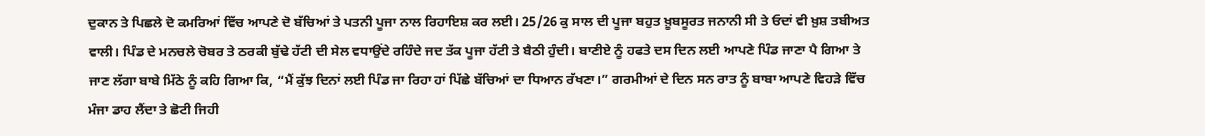ਦੁਕਾਨ ਤੇ ਪਿਛਲੇ ਦੋ ਕਮਰਿਆਂ ਵਿੱਚ ਆਪਣੇ ਦੋ ਬੱਚਿਆਂ ਤੇ ਪਤਨੀ ਪੂਜਾ ਨਾਲ ਰਿਹਾਇਸ਼ ਕਰ ਲਈ। 25/26 ਕੁ ਸਾਲ ਦੀ ਪੂਜਾ ਬਹੁਤ ਖ਼ੂਬਸੂਰਤ ਜਨਾਨੀ ਸੀ ਤੇ ਓਦਾਂ ਵੀ ਖ਼ੁਸ਼ ਤਬੀਅਤ ਵਾਲੀ। ਪਿੰਡ ਦੇ ਮਨਚਲੇ ਚੋਬਰ ਤੇ ਠਰਕੀ ਬੁੱਢੇ ਹੱਟੀ ਦੀ ਸੇਲ ਵਧਾਉਂਦੇ ਰਹਿੰਦੇ ਜਦ ਤੱਕ ਪੂਜਾ ਹੱਟੀ ਤੇ ਬੈਠੀ ਹੁੰਦੀ। ਬਾਣੀਏ ਨੂੰ ਹਫਤੇ ਦਸ ਦਿਨ ਲਈ ਆਪਣੇ ਪਿੰਡ ਜਾਣਾ ਪੈ ਗਿਆ ਤੇ ਜਾਣ ਲੱਗਾ ਬਾਬੇ ਮਿੱਠੇ ਨੂੰ ਕਹਿ ਗਿਆ ਕਿ, “ਮੈਂ ਕੁੱਝ ਦਿਨਾਂ ਲਈ ਪਿੰਡ ਜਾ ਰਿਹਾ ਹਾਂ ਪਿੱਛੇ ਬੱਚਿਆਂ ਦਾ ਧਿਆਨ ਰੱਖਣਾ।” ਗਰਮੀਆਂ ਦੇ ਦਿਨ ਸਨ ਰਾਤ ਨੂੰ ਬਾਬਾ ਆਪਣੇ ਵਿਹੜੇ ਵਿੱਚ ਮੰਜਾ ਡਾਹ ਲੈਂਦਾ ਤੇ ਛੋਟੀ ਜਿਹੀ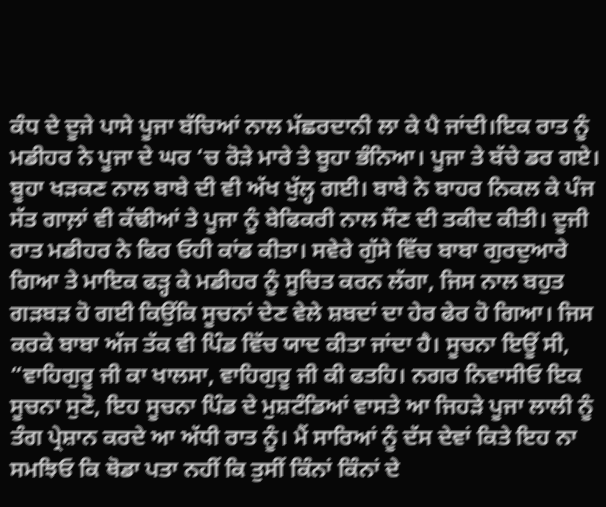ਕੰਧ ਦੇ ਦੂਜੇ ਪਾਸੇ ਪੂਜਾ ਬੱਚਿਆਂ ਨਾਲ ਮੱਛਰਦਾਨੀ ਲਾ ਕੇ ਪੈ ਜਾਂਦੀ।ਇਕ ਰਾਤ ਨੂੰ ਮਡੀਹਰ ਨੇ ਪੂਜਾ ਦੇ ਘਰ ‘ਚ ਰੋੜੇ ਮਾਰੇ ਤੇ ਬੂਹਾ ਭੰਨਿਆ। ਪੂਜਾ ਤੇ ਬੱਚੇ ਡਰ ਗਏ। ਬੂਹਾ ਖੜਕਣ ਨਾਲ ਬਾਬੇ ਦੀ ਵੀ ਅੱਖ ਖੁੱਲ੍ਹ ਗਈ। ਬਾਬੇ ਨੇ ਬਾਹਰ ਨਿਕਲ ਕੇ ਪੰਜ ਸੱਤ ਗਾਲ਼ਾਂ ਵੀ ਕੱਢੀਆਂ ਤੇ ਪੂਜਾ ਨੂੰ ਬੇਫਿਕਰੀ ਨਾਲ ਸੌਣ ਦੀ ਤਕੀਦ ਕੀਤੀ। ਦੂਜੀ ਰਾਤ ਮਡੀਹਰ ਨੇ ਫਿਰ ਓਹੀ ਕਾਂਡ ਕੀਤਾ। ਸਵੇਰੇ ਗੁੱਸੇ ਵਿੱਚ ਬਾਬਾ ਗੁਰਦੁਆਰੇ ਗਿਆ ਤੇ ਮਾਇਕ ਫੜ੍ਹ ਕੇ ਮਡੀਹਰ ਨੂੰ ਸੂਚਿਤ ਕਰਨ ਲੱਗਾ, ਜਿਸ ਨਾਲ ਬਹੁਤ ਗੜਬੜ ਹੋ ਗਈ ਕਿਉਂਕਿ ਸੂਚਨਾਂ ਦੇਣ ਵੇਲੇ ਸ਼ਬਦਾਂ ਦਾ ਹੇਰ ਫੇਰ ਹੋ ਗਿਆ। ਜਿਸ ਕਰਕੇ ਬਾਬਾ ਅੱਜ ਤੱਕ ਵੀ ਪਿੰਡ ਵਿੱਚ ਯਾਦ ਕੀਤਾ ਜਾਂਦਾ ਹੈ। ਸੂਚਨਾ ਇਊਂ ਸੀ, “ਵਾਹਿਗੁਰੂ ਜੀ ਕਾ ਖਾਲਸਾ, ਵਾਹਿਗੁਰੂ ਜੀ ਕੀ ਫਤਹਿ। ਨਗਰ ਨਿਵਾਸੀਓ ਇਕ ਸੂਚਨਾ ਸੁਣੋ, ਇਹ ਸੂਚਨਾ ਪਿੰਡ ਦੇ ਮੁਸ਼ਟੰਡਿਆਂ ਵਾਸਤੇ ਆ ਜਿਹੜੇ ਪੂਜਾ ਲਾਲੀ ਨੂੰ ਤੰਗ ਪ੍ਰੇਸ਼ਾਨ ਕਰਦੇ ਆ ਅੱਧੀ ਰਾਤ ਨੂੰ। ਮੈਂ ਸਾਰਿਆਂ ਨੂੰ ਦੱਸ ਦੇਵਾਂ ਕਿਤੇ ਇਹ ਨਾ ਸਮਝਿਓ ਕਿ ਥੋਡਾ ਪਤਾ ਨਹੀਂ ਕਿ ਤੁਸੀਂ ਕਿੰਨਾਂ ਕਿੰਨਾਂ ਦੇ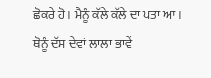ਛੋਕਰੇ ਹੋ। ਮੈਨੂੰ ਕੱਲੇ ਕੱਲੇ ਦਾ ਪਤਾ ਆ। ਥੋਨੂੰ ਦੱਸ ਦੇਵਾਂ ਲਾਲਾ ਭਾਵੇਂ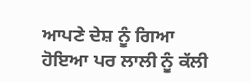ਆਪਣੇ ਦੇਸ਼ ਨੂੰ ਗਿਆ ਹੋਇਆ ਪਰ ਲਾਲੀ ਨੂੰ ਕੱਲੀ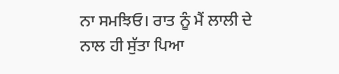ਨਾ ਸਮਝਿਓ। ਰਾਤ ਨੂੰ ਮੈਂ ਲਾਲੀ ਦੇ ਨਾਲ ਹੀ ਸੁੱਤਾ ਪਿਆ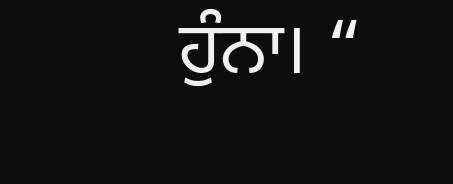ਹੁੰਨਾ। “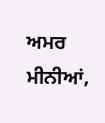ਅਮਰ ਮੀਨੀਆਂ,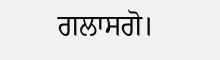ਗਲਾਸਗੋ।